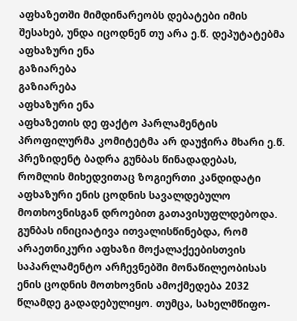აფხაზეთში მიმდინარეობს დებატები იმის შესახებ, უნდა იცოდნენ თუ არა ე.წ. დეპუტატებმა აფხაზური ენა
გაზიარება
გაზიარება
აფხაზური ენა
აფხაზეთის დე ფაქტო პარლამენტის პროფილურმა კომიტეტმა არ დაუჭირა მხარი ე.წ. პრეზიდენტ ბადრა გუნბას წინადადებას, რომლის მიხედვითაც ზოგიერთი კანდიდატი აფხაზური ენის ცოდნის სავალდებულო მოთხოვნისგან დროებით გათავისუფლდებოდა.
გუნბას ინიციატივა ითვალისწინებდა, რომ არაეთნიკური აფხაზი მოქალაქეებისთვის საპარლამენტო არჩევნებში მონაწილეობისას ენის ცოდნის მოთხოვნის ამოქმედება 2032 წლამდე გადადებულიყო. თუმცა, სახელმწიფო-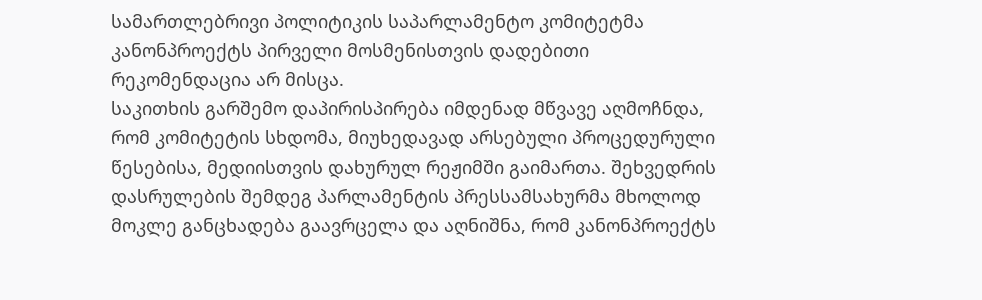სამართლებრივი პოლიტიკის საპარლამენტო კომიტეტმა კანონპროექტს პირველი მოსმენისთვის დადებითი რეკომენდაცია არ მისცა.
საკითხის გარშემო დაპირისპირება იმდენად მწვავე აღმოჩნდა, რომ კომიტეტის სხდომა, მიუხედავად არსებული პროცედურული წესებისა, მედიისთვის დახურულ რეჟიმში გაიმართა. შეხვედრის დასრულების შემდეგ პარლამენტის პრესსამსახურმა მხოლოდ მოკლე განცხადება გაავრცელა და აღნიშნა, რომ კანონპროექტს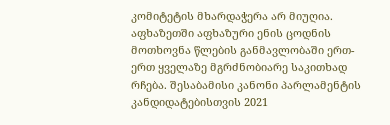კომიტეტის მხარდაჭერა არ მიუღია.
აფხაზეთში აფხაზური ენის ცოდნის მოთხოვნა წლების განმავლობაში ერთ-ერთ ყველაზე მგრძნობიარე საკითხად რჩება. შესაბამისი კანონი პარლამენტის კანდიდატებისთვის 2021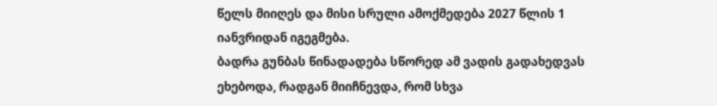წელს მიიღეს და მისი სრული ამოქმედება 2027 წლის 1 იანვრიდან იგეგმება.
ბადრა გუნბას წინადადება სწორედ ამ ვადის გადახედვას ეხებოდა, რადგან მიიჩნევდა, რომ სხვა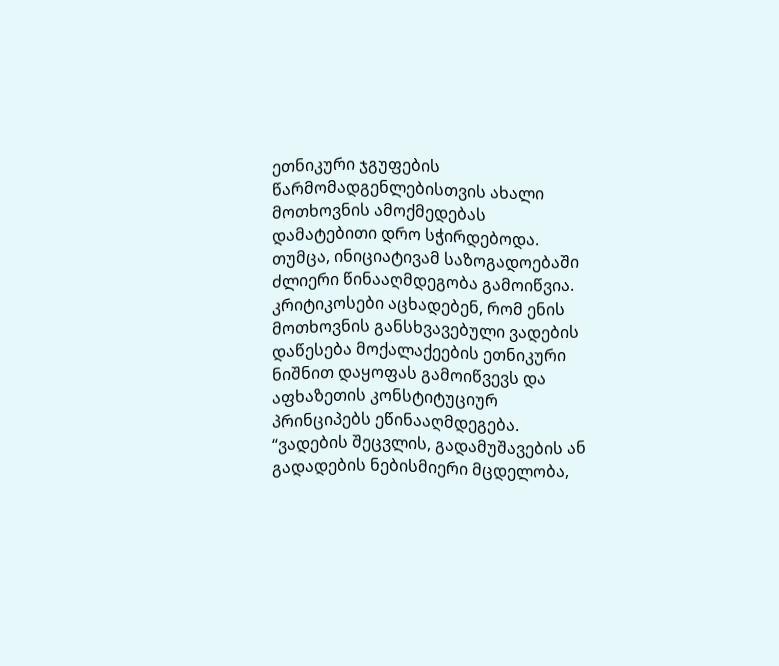ეთნიკური ჯგუფების წარმომადგენლებისთვის ახალი მოთხოვნის ამოქმედებას დამატებითი დრო სჭირდებოდა.
თუმცა, ინიციატივამ საზოგადოებაში ძლიერი წინააღმდეგობა გამოიწვია. კრიტიკოსები აცხადებენ, რომ ენის მოთხოვნის განსხვავებული ვადების დაწესება მოქალაქეების ეთნიკური ნიშნით დაყოფას გამოიწვევს და აფხაზეთის კონსტიტუციურ პრინციპებს ეწინააღმდეგება.
“ვადების შეცვლის, გადამუშავების ან გადადების ნებისმიერი მცდელობა,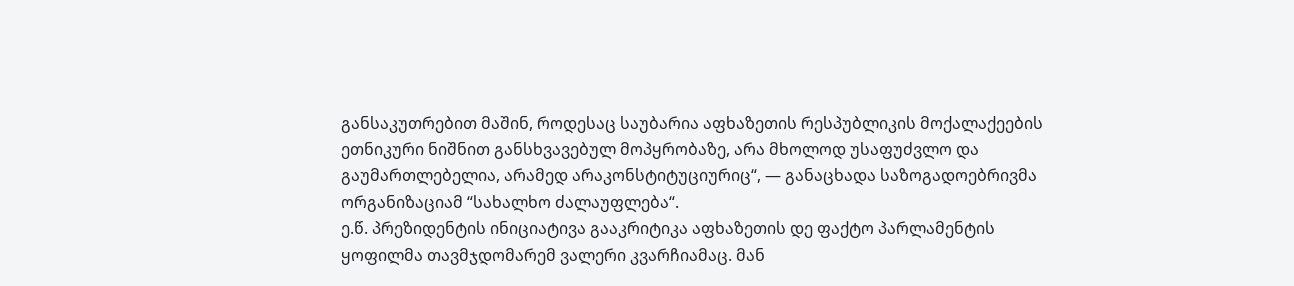განსაკუთრებით მაშინ, როდესაც საუბარია აფხაზეთის რესპუბლიკის მოქალაქეების ეთნიკური ნიშნით განსხვავებულ მოპყრობაზე, არა მხოლოდ უსაფუძვლო და გაუმართლებელია, არამედ არაკონსტიტუციურიც“, — განაცხადა საზოგადოებრივმა ორგანიზაციამ “სახალხო ძალაუფლება“.
ე.წ. პრეზიდენტის ინიციატივა გააკრიტიკა აფხაზეთის დე ფაქტო პარლამენტის ყოფილმა თავმჯდომარემ ვალერი კვარჩიამაც. მან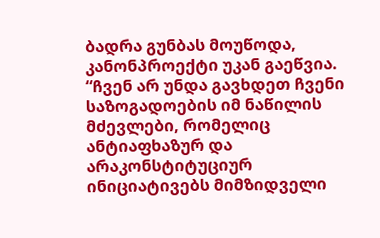ბადრა გუნბას მოუწოდა, კანონპროექტი უკან გაეწვია.
“ჩვენ არ უნდა გავხდეთ ჩვენი საზოგადოების იმ ნაწილის მძევლები, რომელიც ანტიაფხაზურ და არაკონსტიტუციურ ინიციატივებს მიმზიდველი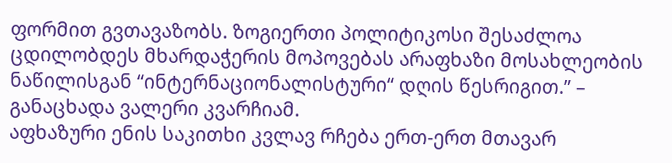ფორმით გვთავაზობს. ზოგიერთი პოლიტიკოსი შესაძლოა ცდილობდეს მხარდაჭერის მოპოვებას არაფხაზი მოსახლეობის ნაწილისგან “ინტერნაციონალისტური“ დღის წესრიგით.” – განაცხადა ვალერი კვარჩიამ.
აფხაზური ენის საკითხი კვლავ რჩება ერთ-ერთ მთავარ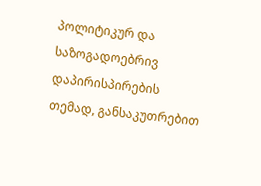პოლიტიკურ და საზოგადოებრივ დაპირისპირების თემად, განსაკუთრებით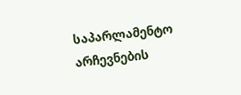საპარლამენტო არჩევნების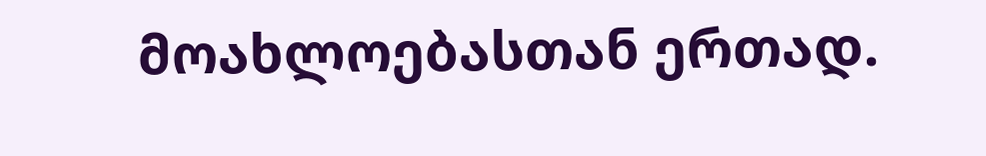მოახლოებასთან ერთად.